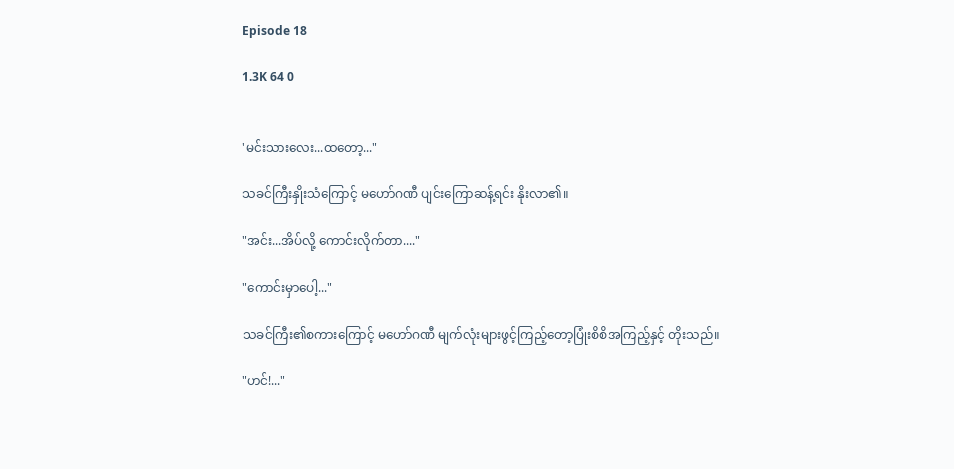Episode 18

1.3K 64 0


'မင်းသားလေး...ထတော့..."

သခင်ကြီးနှိုးသံကြောင့် မဟော်ဂဏီ ပျင်းကြောဆန့်ရင်း နိုးလာ၏။

"အင်း...အိပ်လို့ ကောင်းလိုက်တာ...."

"ကောင်းမှာပေါ့..."

သခင်ကြီး၏စကားကြောင့် မဟော်ဂဏီ မျက်လုံးများဖွင့်ကြည့်တော့ပြုံးစိစိအကြည့်နှင့် တိုးသည်။

"ဟင်!..."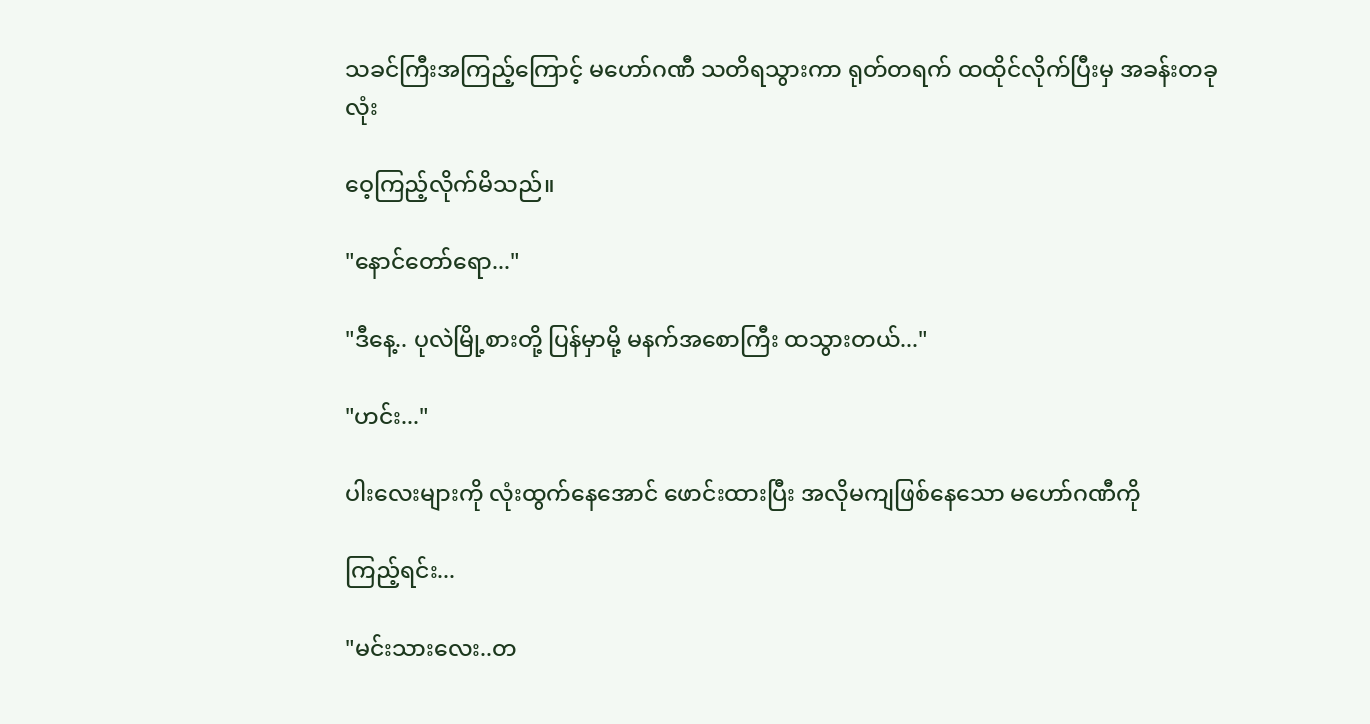သခင်ကြီးအကြည့်ကြောင့် မဟော်ဂဏီ သတိရသွားကာ ရုတ်တရက် ထထိုင်လိုက်ပြီးမှ အခန်းတခုလုံး

ဝေ့ကြည့်လိုက်မိသည်။

"နောင်တော်ရော..."

"ဒီနေ့.. ပုလဲမြို့စားတို့ ပြန်မှာမို့ မနက်အစောကြီး ထသွားတယ်..."

"ဟင်း..."

ပါးလေးများကို လုံးထွက်နေအောင် ဖောင်းထားပြီး အလိုမကျဖြစ်နေသော မဟော်ဂဏီကို

ကြည့်ရင်း...

"မင်းသားလေး..တ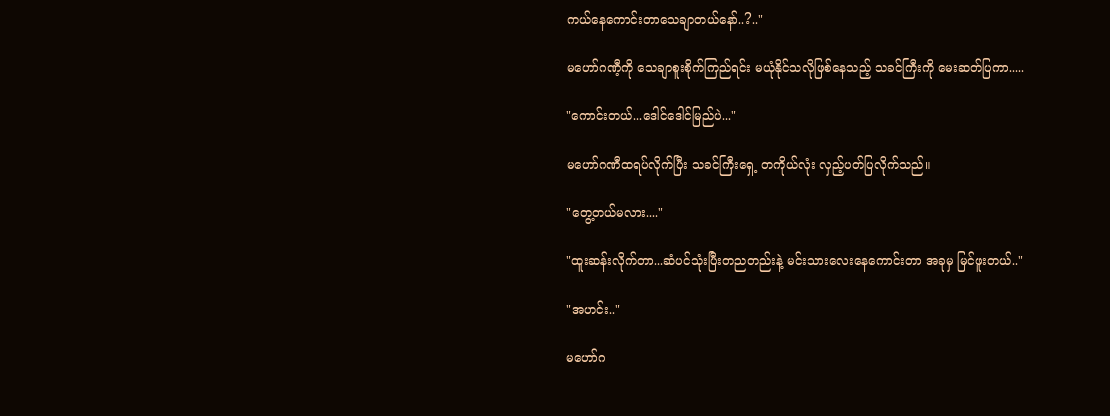ကယ်နေကောင်းတာသေချာတယ်နော်..?.."

မဟော်ဂဏီ့ကို သေချာစူးစိုက်ကြည်ရင်း မယုံနိုင်သလိုဖြစ်နေသည့် သခင်ကြီးကို မေးဆတ်ပြကာ.....

"ကောင်းတယ်...ဒေါင်ဒေါင်မြည်ပဲ..."

မဟော်ဂဏီထရပ်လိုက်ပြီး သခင်ကြီးရှေ့ တကိုယ်လုံး လှည့်ပတ်ပြလိုက်သည်။

"တွေ့တယ်မလား...."

"ထူးဆန်းလိုက်တာ...ဆံပင်သုံးပြီးတညတည်းနဲ့ မင်းသားလေးနေကောင်းတာ အခုမှ မြင်ဖူးတယ်.."

"အဟင်း.."

မဟော်ဂ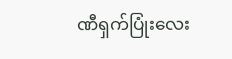ဏီရှက်ပြုံးလေး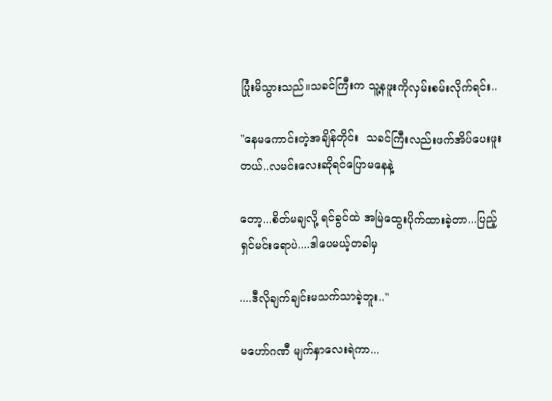ပြုံးမိသွားသည်။သခင်ကြီးက သူ့နဖူးကိုလှမ်းစမ်းလိုက်ရင်း..

"နေမကောင်းတဲ့အချိန်တိုင်း  သခင်ကြီးလည်းဖက်အိပ်ပေးဖူးတယ်..လမင်းလေးဆိုရင်ပြောမနေနဲ့

တော့...စိတ်မချလို့ ရင်ခွင်ထဲ အမြဲထွေးပိုက်ထားခဲ့တာ...ပြည့်ရှင်မင်းရောပဲ....ဒါပေမယ့်တခါမှ

....ဒီလိုချက်ချင်းမသက်သာခဲ့ဘူး.."

မဟော်ဂဏီ မျက်နှာလေးရဲကာ...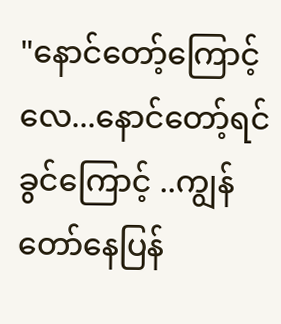"နောင်တော့်ကြောင့်လေ...နောင်တော့်ရင်ခွင်ကြောင့် ..ကျွန်တော်နေပြန်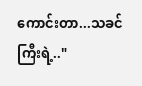ကောင်းတာ...သခင်ကြီးရဲ့.."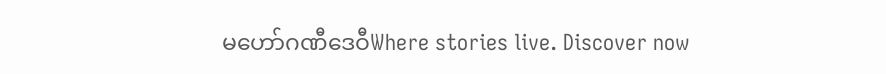မဟော်ဂဏီဒေဝီWhere stories live. Discover now